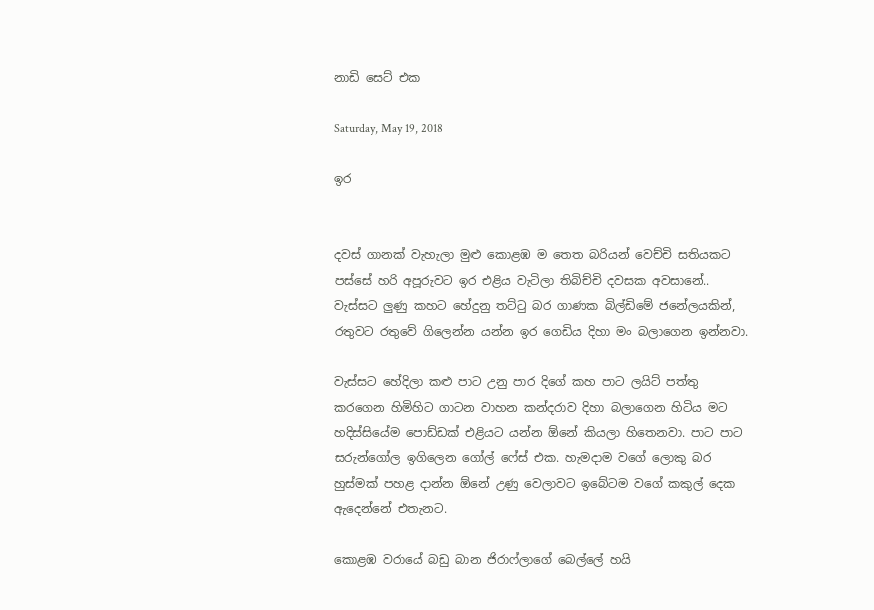නාඩි සෙට් එක

Saturday, May 19, 2018

ඉර


දවස් ගානක් වැහැලා මුළු කොළඹ ම තෙත බරියන් වෙච්චි සතියකට පස්සේ හරි අපූරුවට ඉර එළිය වැටිලා තිබිච්චි දවසක අවසානේ.. වැස්සට ලුණු කහට හේදුනු තට්ටු බර ගාණක බිල්ඩිමේ ජනේලයකින්, රතුවට රතුවේ ගිලෙන්න යන්න ඉර ගෙඩිය දිහා මං බලාගෙන ඉන්නවා.

වැස්සට හේදිලා කළු පාට උනු පාර දිගේ කහ පාට ලයිට් පත්තු කරගෙන හිමිහිට ගාටන වාහන කන්දරාව දිහා බලාගෙන හිටිය මට හදිස්සියේම පොඩ්ඩක් එළියට යන්න ඕනේ කියලා හිතෙනවා. පාට පාට සරුන්ගෝල ඉගිලෙන ගෝල් ෆේස් එක. හැමදාම වගේ ලොකු බර හුස්මක් පහළ දාන්න ඕනේ උණු වෙලාවට ඉබේටම වගේ කකුල් දෙක ඇදෙන්නේ එතැනට.

කොළඹ වරායේ බඩු බාන ජිරාෆ්ලාගේ බෙල්ලේ හයි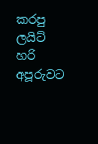කරපු ලයිට් හරි අපූරුවට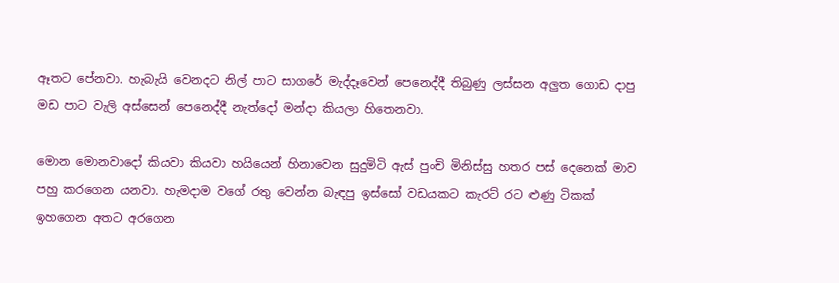ඈතට පේනවා. හැබැයි වෙනදට නිල් පාට සාගරේ මැද්දෑවෙන් පෙනෙද්දී තිබුණු ලස්සන අලුත ගොඩ දාපු මඩ පාට වැලි අස්සෙන් පෙනෙද්දී නැත්දෝ මන්දා කියලා හිතෙනවා.

මොන මොනවාදෝ කියවා කියවා හයියෙන් හිනාවෙන සුදුමිටි ඇස් පුංචි මිනිස්සු හතර පස් දෙනෙක් මාව පහු කරගෙන යනවා. හැමදාම වගේ රතු වෙන්න බැඳපු ඉස්සෝ වඩයකට කැරට් රට ළුණු ටිකක් ඉහගෙන අතට අරගෙන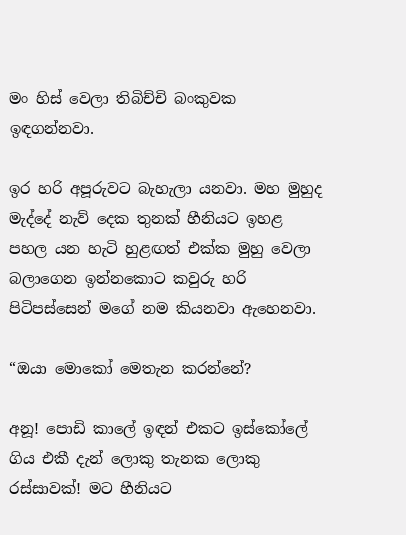මං හිස් වෙලා තිබිච්චි බංකුවක ඉඳගන්නවා.

ඉර හරි අපූරුවට බැහැලා යනවා. මහ මුහුද මැද්දේ නැව් දෙක තුනක් හීනියට ඉහළ පහල යන හැටි හුළඟත් එක්ක මුහු වෙලා බලාගෙන ඉන්නකොට කවුරු හරි පිටිපස්සෙන් මගේ නම කියනවා ඇහෙනවා.

“ඔයා මොකෝ මෙතැන කරන්නේ?

අනූ! පොඩි කාලේ ඉඳන් එකට ඉස්කෝලේ ගිය එකී දැන් ලොකු තැනක ලොකු රස්සාවක්! මට හීනියට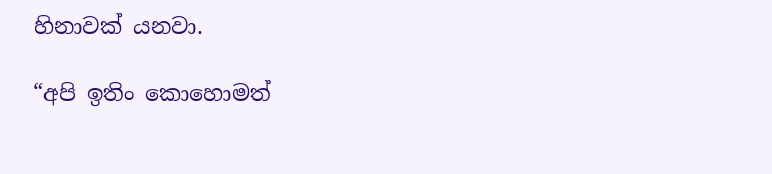හිනාවක් යනවා.

“අපි ඉතිං කොහොමත්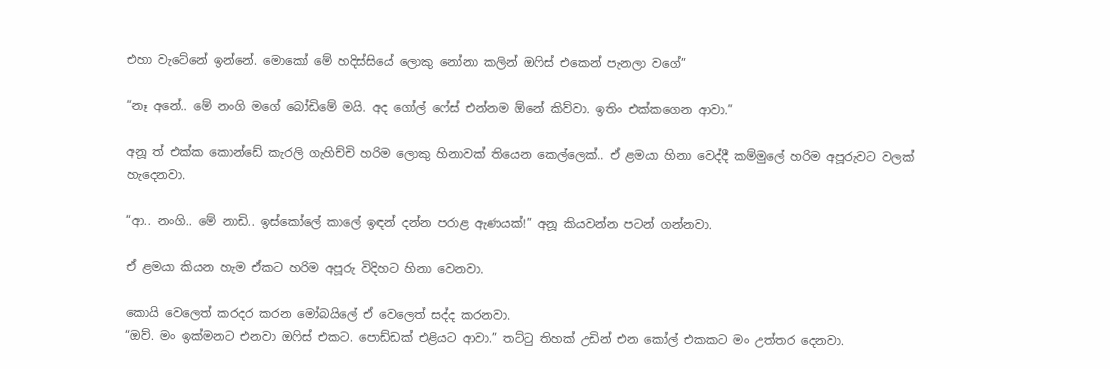එහා වැටේනේ ඉන්නේ. මොකෝ මේ හදිස්සියේ ලොකු නෝනා කලින් ඔෆිස් එකෙන් පැනලා වගේ”

“නෑ අනේ.. මේ නංගි මගේ බෝඩිමේ මයි. අද ගෝල් ෆේස් එන්නම ඕනේ කිව්වා. ඉතිං එක්කගෙන ආවා.”

අනූ ත් එක්ක කොන්ඩේ කැරලි ගැහිච්චි හරිම ලොකු හිනාවක් තියෙන කෙල්ලෙක්.. ඒ ළමයා හිනා වෙද්දී කම්මුලේ හරිම අපූරුවට වලක් හැදෙනවා.

“ආ.. නංගි.. මේ නාඩි.. ඉස්කෝලේ කාලේ ඉඳන් දන්න පරාළ ඇණයක්!” අනූ කියවන්න පටන් ගන්නවා.

ඒ ළමයා කියන හැම ඒකට හරිම අපූරු විදිහට හිනා වෙනවා.

කොයි වෙලෙත් කරදර කරන මෝබයිලේ ඒ වෙලෙත් සද්ද කරනවා.
“ඔව්. මං ඉක්මනට එනවා ඔෆිස් එකට. පොඩ්ඩක් එළියට ආවා.” තට්ටු තිහක් උඩින් එන කෝල් එකකට මං උත්තර දෙනවා.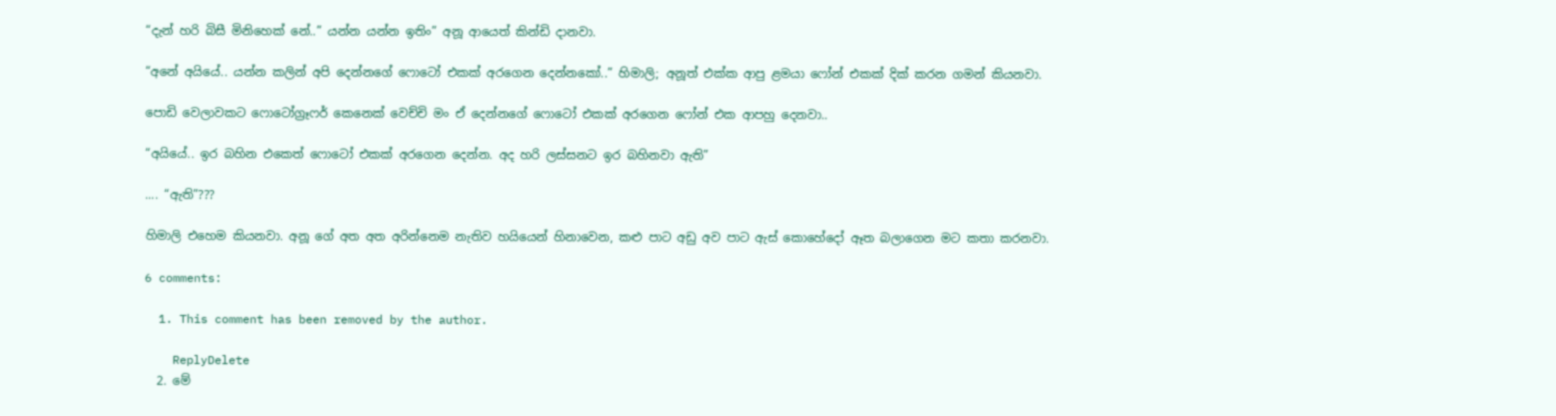“දැන් හරි බිසී මිනිහෙක් නේ..” යන්න යන්න ඉතිං” අනූ ආයෙත් කින්ඩි දානවා.

“අනේ අයියේ.. යන්න කලින් අපි දෙන්නගේ ෆොටෝ එකක් අරගෙන දෙන්නකෝ..” හිමාලි; අනූත් එක්ක ආපු ළමයා ෆෝන් එකක් දික් කරන ගමන් කියනවා.

පොඩි වෙලාවකට ෆොටෝග්‍රෑෆර් කෙනෙක් වෙච්චි මං ඒ දෙන්නගේ ෆොටෝ එකක් අරගෙන ෆෝන් එක ආපහු දෙනවා..

“අයියේ.. ඉර බහින එකෙත් ෆොටෝ එකක් අරගෙන දෙන්න. අද හරි ලස්සනට ඉර බහිනවා ඇති”

.... “ඇති”???

හිමාලි එහෙම කියනවා. අනූ ගේ අත අත අරින්නෙම නැතිව හයියෙන් හිනාවෙන, කළු පාට අඩු අව පාට ඇස් කොහේදෝ ඈත බලාගෙන මට කතා කරනවා.

6 comments:

  1. This comment has been removed by the author.

    ReplyDelete
  2. මේ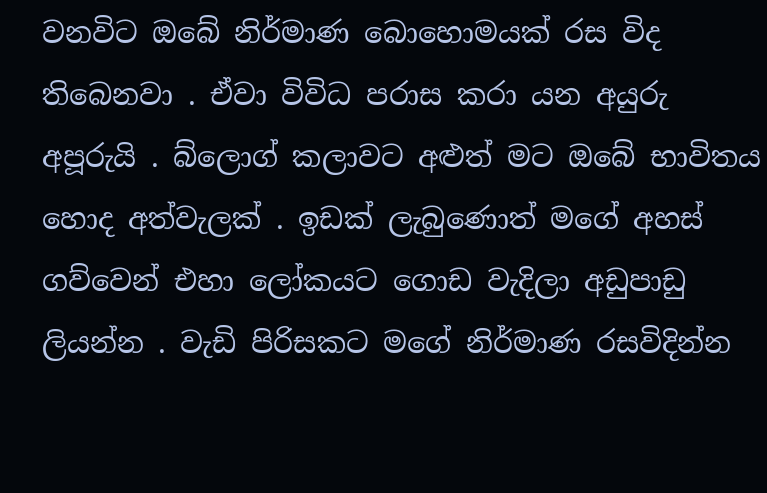වනවිට ඔබේ නිර්මාණ බොහොමයක් රස විද තිබෙනවා . ඒවා විවිධ පරාස කරා යන අයුරු අපූරුයි . බ්ලොග් කලාවට අළුත් මට ඔබේ භාවිතය හොද අත්වැලක් . ඉඩක් ලැබුණොත් මගේ අහස් ගව්වෙන් එහා ලෝකයට ගොඩ වැදිලා අඩුපාඩු ලියන්න . වැඩි පිරිසකට මගේ නිර්මාණ රසවිදින්න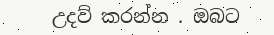උදව් කරන්න . ඔබට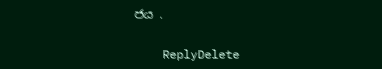ජය .

    ReplyDelete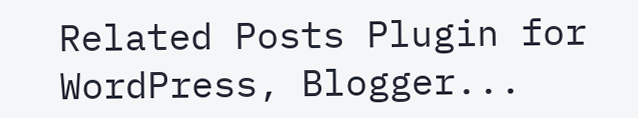Related Posts Plugin for WordPress, Blogger...